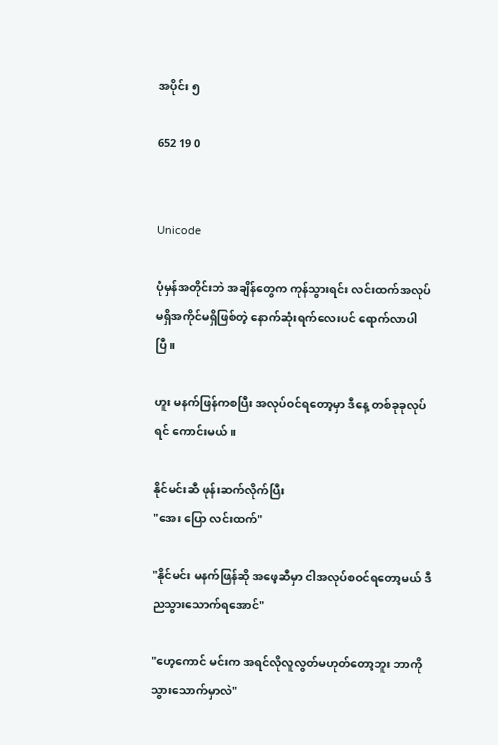အပိုင်း ၅

652 19 0


Unicode

ပုံမှန်အတိုင်းဘဲ အချိန်တွေက ကုန်သွားရင်း လင်းထက်အလုပ်မရှိအကိုင်မရှိဖြစ်တဲ့ နောက်ဆုံးရက်လေးပင် ရောက်လာပါပြီ။

ဟူး မနက်ဖြန်ကစပြီး အလုပ်ဝင်ရတော့မှာ ဒီနေ့ တစ်ခုခုလုပ်ရင် ကောင်းမယ်။

နိုင်မင်းဆီ ဖုန်းဆက်လိုက်ပြီး
"အေး ပြော လင်းထက်"

"နိုင်မင်း မနက်ဖြန်ဆို အဖေ့ဆီမှာ ငါအလုပ်စဝင်ရတော့မယ် ဒီည‌သွားသောက်ရအောင်"

"ဟေ့ကောင် မင်းက အရင်လိုလူလွတ်မဟုတ်တော့ဘူး ဘာကိုသွားသောက်မှာလဲ"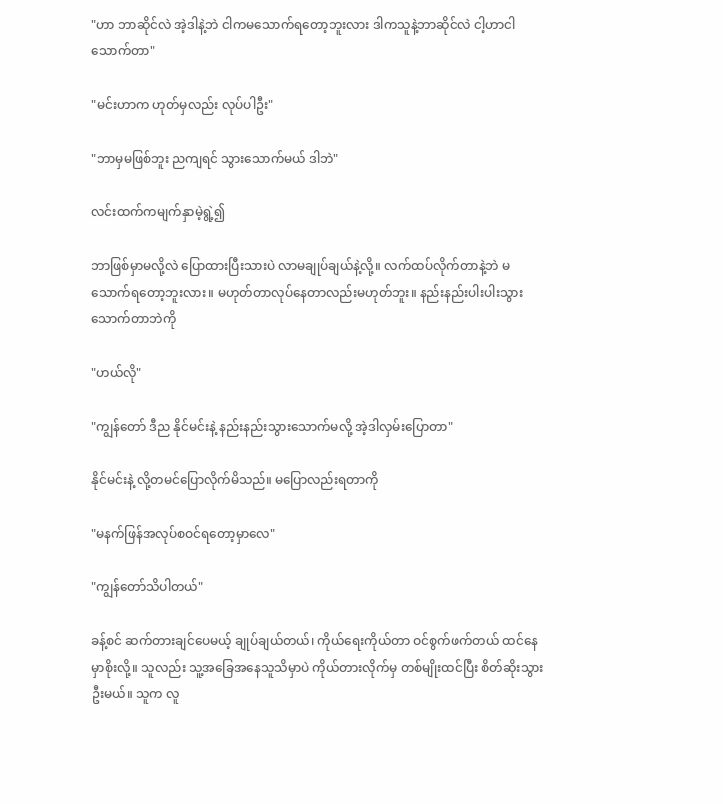"ဟာ ဘာဆိုင်လဲ အဲ့ဒါနဲ့ဘဲ ငါကမသောက်ရတော့ဘူးလား ဒါကသူနဲ့ဘာဆိုင်လဲ ငါ့ဟာငါသောက်တာ"

"မင်းဟာက ဟုတ်မှလည်း လုပ်ပါဦး"

"ဘာမှမဖြစ်ဘူး ညကျရင် သွားသောက်မယ် ဒါဘဲ"

လင်းထက်ကမျက်နှာမဲ့ရွဲ့၍

ဘာဖြစ်မှာမလို့လဲ ပြောထားပြီးသားပဲ လာမချုပ်ချယ်နဲ့လို့။ လက်ထပ်လိုက်တာနဲ့ဘဲ မသောက်ရတော့ဘူးလား။ မဟုတ်တာလုပ်နေတာလည်းမဟုတ်ဘူး။ နည်းနည်းပါးပါးသွားသောက်တာဘဲကို

"ဟယ်လို"

"ကျွန်တော် ဒီည နိုင်မင်းနဲ့ နည်းနည်းသွားသောက်မလို့ အဲ့ဒါလှမ်းပြောတာ"

နိုင်မင်းနဲ့ လို့တမင်ပြောလိုက်မိသည်။ မပြောလည်းရတာကို

"မနက်ဖြန်အလုပ်စဝင်ရတော့မှာလေ"

"ကျွန်တော်သိပါတယ်"

ခန့်စင် ဆက်တားချင်‌ပေမယ့် ချုပ်ချယ်တယ်၊ ကိုယ်ရေးကိုယ်တာ ဝင်စွက်ဖက်တယ် ထင်နေမှာစိုးလို့။ သူလည်း သူ့အခြေအနေသူသိမှာပဲ ကိုယ်‌တားလိုက်မှ တစ်မျိုးထင်ပြီး စိတ်ဆိုးသွားဦးမယ်။ သူက လူ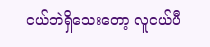ငယ်ဘဲရှိသေးတော့ လူငယ်ပီ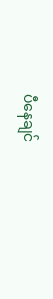ပီနေချင်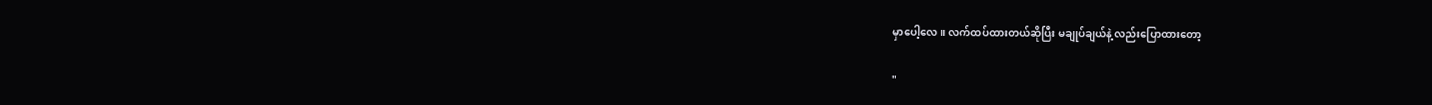မှာပေါ့လေ။ လက်ထပ်ထားတယ်ဆိုပြီး မချုပ်ချယ်နဲ့ လည်းပြောထားတော့

"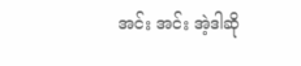အင်း အင်း အဲ့ဒါဆို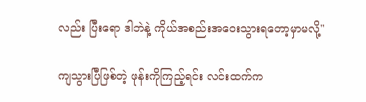လည်း ပြီးရော ဒါဘဲနဲ့ ကိုယ်အစည်းအဝေးသွားရတော့မှာမလို့"

ကျသွားပြီဖြစ်တဲ့ ဖုန်းကိုကြည့်ရင်း လင်းထက်က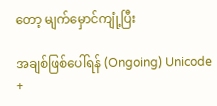တော့ မျက်မှောင်ကျုံ့ပြီး

အချစ်ဖြစ်ပေါ်ရန် (Ongoing) Unicode +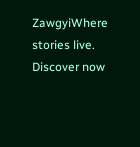ZawgyiWhere stories live. Discover now